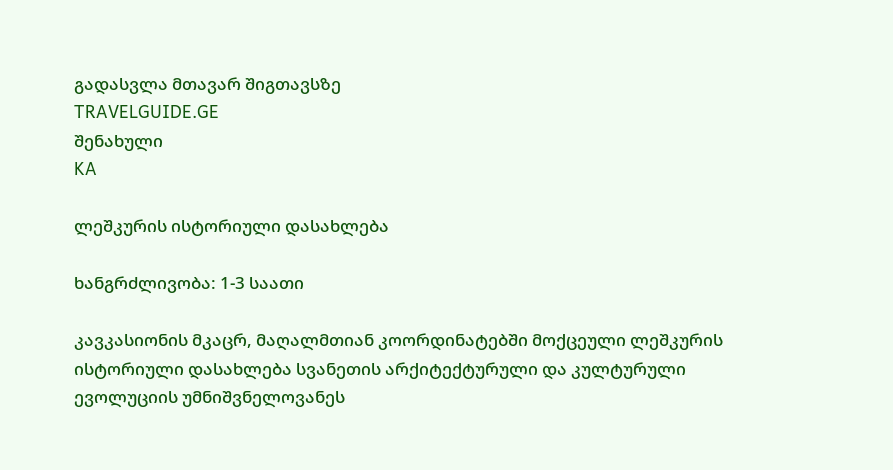გადასვლა მთავარ შიგთავსზე
TRAVELGUIDE.GE
შენახული
KA

ლეშკურის ისტორიული დასახლება

ხანგრძლივობა: 1-3 საათი

კავკასიონის მკაცრ, მაღალმთიან კოორდინატებში მოქცეული ლეშკურის ისტორიული დასახლება სვანეთის არქიტექტურული და კულტურული ევოლუციის უმნიშვნელოვანეს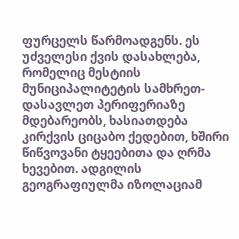ფურცელს წარმოადგენს. ეს უძველესი ქვის დასახლება, რომელიც მესტიის მუნიციპალიტეტის სამხრეთ-დასავლეთ პერიფერიაზე მდებარეობს, ხასიათდება კირქვის ციცაბო ქედებით, ხშირი წიწვოვანი ტყეებითა და ღრმა ხევებით. ადგილის გეოგრაფიულმა იზოლაციამ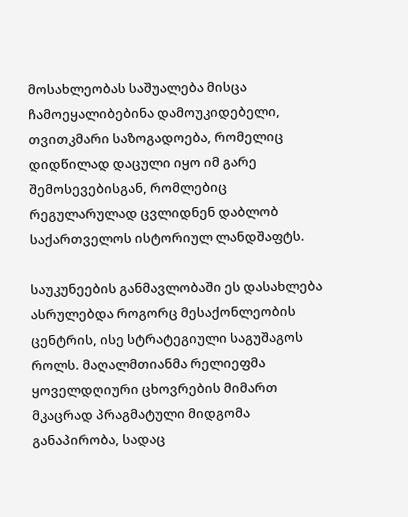მოსახლეობას საშუალება მისცა ჩამოეყალიბებინა დამოუკიდებელი, თვითკმარი საზოგადოება, რომელიც დიდწილად დაცული იყო იმ გარე შემოსევებისგან, რომლებიც რეგულარულად ცვლიდნენ დაბლობ საქართველოს ისტორიულ ლანდშაფტს.

საუკუნეების განმავლობაში ეს დასახლება ასრულებდა როგორც მესაქონლეობის ცენტრის, ისე სტრატეგიული საგუშაგოს როლს. მაღალმთიანმა რელიეფმა ყოველდღიური ცხოვრების მიმართ მკაცრად პრაგმატული მიდგომა განაპირობა, სადაც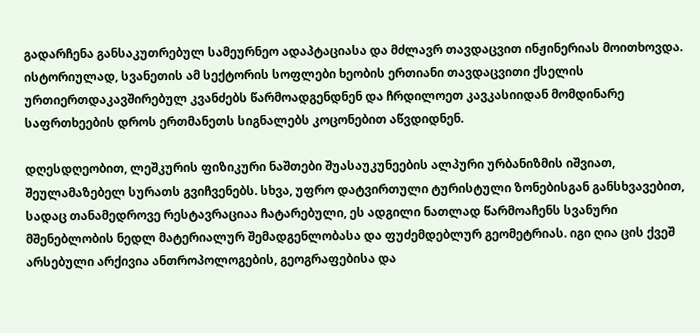გადარჩენა განსაკუთრებულ სამეურნეო ადაპტაციასა და მძლავრ თავდაცვით ინჟინერიას მოითხოვდა. ისტორიულად, სვანეთის ამ სექტორის სოფლები ხეობის ერთიანი თავდაცვითი ქსელის ურთიერთდაკავშირებულ კვანძებს წარმოადგენდნენ და ჩრდილოეთ კავკასიიდან მომდინარე საფრთხეების დროს ერთმანეთს სიგნალებს კოცონებით აწვდიდნენ.

დღესდღეობით, ლეშკურის ფიზიკური ნაშთები შუასაუკუნეების ალპური ურბანიზმის იშვიათ, შეულამაზებელ სურათს გვიჩვენებს. სხვა, უფრო დატვირთული ტურისტული ზონებისგან განსხვავებით, სადაც თანამედროვე რესტავრაციაა ჩატარებული, ეს ადგილი ნათლად წარმოაჩენს სვანური მშენებლობის ნედლ მატერიალურ შემადგენლობასა და ფუძემდებლურ გეომეტრიას. იგი ღია ცის ქვეშ არსებული არქივია ანთროპოლოგების, გეოგრაფებისა და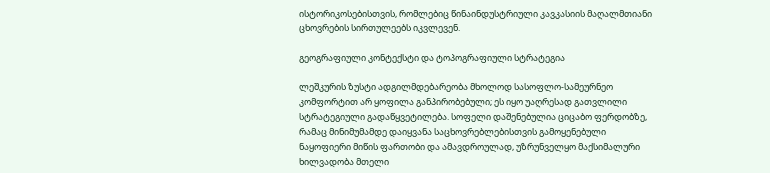ისტორიკოსებისთვის, რომლებიც წინაინდუსტრიული კავკასიის მაღალმთიანი ცხოვრების სირთულეებს იკვლევენ.

გეოგრაფიული კონტექსტი და ტოპოგრაფიული სტრატეგია

ლეშკურის ზუსტი ადგილმდებარეობა მხოლოდ სასოფლო-სამეურნეო კომფორტით არ ყოფილა განპირობებული; ეს იყო უაღრესად გათვლილი სტრატეგიული გადაწყვეტილება. სოფელი დაშენებულია ციცაბო ფერდობზე, რამაც მინიმუმამდე დაიყვანა საცხოვრებლებისთვის გამოყენებული ნაყოფიერი მიწის ფართობი და ამავდროულად, უზრუნველყო მაქსიმალური ხილვადობა მთელი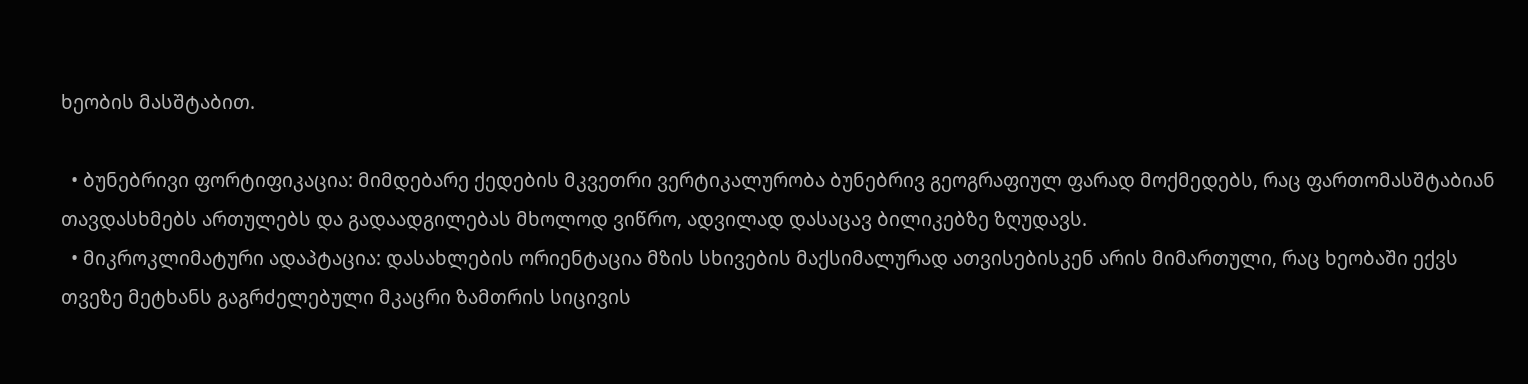ხეობის მასშტაბით.

  • ბუნებრივი ფორტიფიკაცია: მიმდებარე ქედების მკვეთრი ვერტიკალურობა ბუნებრივ გეოგრაფიულ ფარად მოქმედებს, რაც ფართომასშტაბიან თავდასხმებს ართულებს და გადაადგილებას მხოლოდ ვიწრო, ადვილად დასაცავ ბილიკებზე ზღუდავს.
  • მიკროკლიმატური ადაპტაცია: დასახლების ორიენტაცია მზის სხივების მაქსიმალურად ათვისებისკენ არის მიმართული, რაც ხეობაში ექვს თვეზე მეტხანს გაგრძელებული მკაცრი ზამთრის სიცივის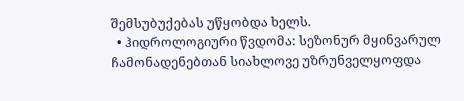შემსუბუქებას უწყობდა ხელს.
  • ჰიდროლოგიური წვდომა: სეზონურ მყინვარულ ჩამონადენებთან სიახლოვე უზრუნველყოფდა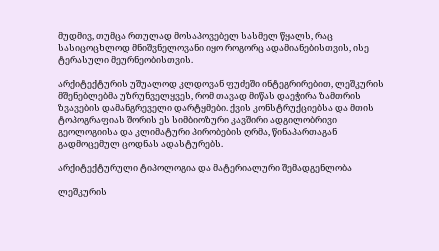მუდმივ, თუმცა რთულად მოსაპოვებელ სასმელ წყალს, რაც სასიცოცხლოდ მნიშვნელოვანი იყო როგორც ადამიანებისთვის, ისე ტერასული მეურნეობისთვის.

არქიტექტურის უშუალოდ კლდოვან ფუძეში ინტეგრირებით, ლეშკურის მშენებლებმა უზრუნველყვეს, რომ თავად მიწას დაეჭირა ზამთრის ზვავების დამანგრეველი დარტყმები. ქვის კონსტრუქციებსა და მთის ტოპოგრაფიას შორის ეს სიმბიოზური კავშირი ადგილობრივი გეოლოგიისა და კლიმატური პირობების ღრმა, წინაპართაგან გადმოცემულ ცოდნას ადასტურებს.

არქიტექტურული ტიპოლოგია და მატერიალური შემადგენლობა

ლეშკურის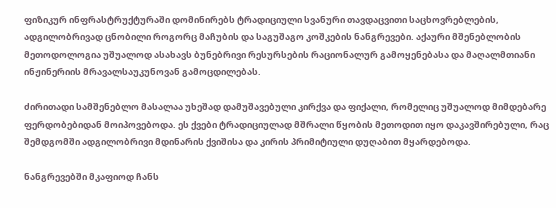ფიზიკურ ინფრასტრუქტურაში დომინირებს ტრადიციული სვანური თავდაცვითი საცხოვრებლების, ადგილობრივად ცნობილი როგორც მაჩუბის და საგუშაგო კოშკების ნანგრევები. აქაური მშენებლობის მეთოდოლოგია უშუალოდ ასახავს ბუნებრივი რესურსების რაციონალურ გამოყენებასა და მაღალმთიანი ინჟინერიის მრავალსაუკუნოვან გამოცდილებას.

ძირითადი სამშენებლო მასალაა უხეშად დამუშავებული კირქვა და ფიქალი, რომელიც უშუალოდ მიმდებარე ფერდობებიდან მოიპოვებოდა. ეს ქვები ტრადიციულად მშრალი წყობის მეთოდით იყო დაკავშირებული, რაც შემდგომში ადგილობრივი მდინარის ქვიშისა და კირის პრიმიტიული დუღაბით მყარდებოდა.

ნანგრევებში მკაფიოდ ჩანს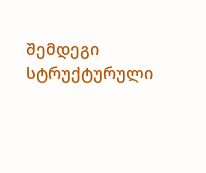შემდეგი სტრუქტურული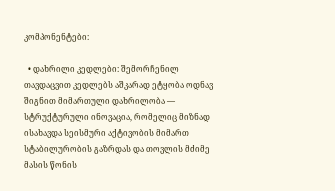კომპონენტები:

  • დახრილი კედლები: შემორჩენილ თავდაცვით კედლებს აშკარად ეტყობა ოდნავ შიგნით მიმართული დახრილობა — სტრუქტურული ინოვაცია, რომელიც მიზნად ისახავდა სეისმური აქტივობის მიმართ სტაბილურობის გაზრდას და თოვლის მძიმე მასის წონის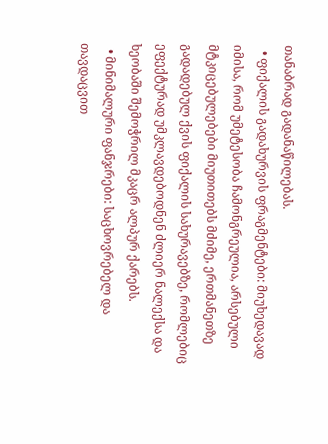თანაბრად გადანაწილებას.
  • ფიქალის გადახურვის ფრაგმენტები: მიუხედავად იმისა, რომ უმეტესობა ჩამონგრეულია, არსებული მტკიცებულებები მიუთითებს მძიმე, ერთმანეთზე გადადებულ ქვის ფიქალის სახურავებზე, რომლებიც ეფექტურად უმკლავდებოდნენ ძლიერ ნალექსა და ხეობაში შემოჭრილ მკაცრ ალპურ ქარებს.
  • მინიმალური ფანჯრები: საცხოვრებელ და თავდაცვით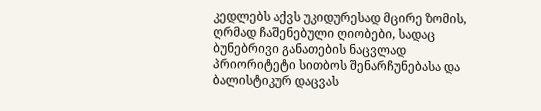კედლებს აქვს უკიდურესად მცირე ზომის, ღრმად ჩაშენებული ღიობები, სადაც ბუნებრივი განათების ნაცვლად პრიორიტეტი სითბოს შენარჩუნებასა და ბალისტიკურ დაცვას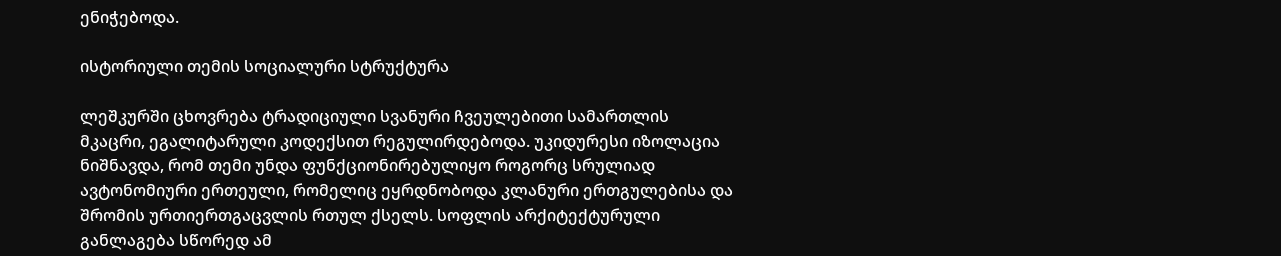ენიჭებოდა.

ისტორიული თემის სოციალური სტრუქტურა

ლეშკურში ცხოვრება ტრადიციული სვანური ჩვეულებითი სამართლის მკაცრი, ეგალიტარული კოდექსით რეგულირდებოდა. უკიდურესი იზოლაცია ნიშნავდა, რომ თემი უნდა ფუნქციონირებულიყო როგორც სრულიად ავტონომიური ერთეული, რომელიც ეყრდნობოდა კლანური ერთგულებისა და შრომის ურთიერთგაცვლის რთულ ქსელს. სოფლის არქიტექტურული განლაგება სწორედ ამ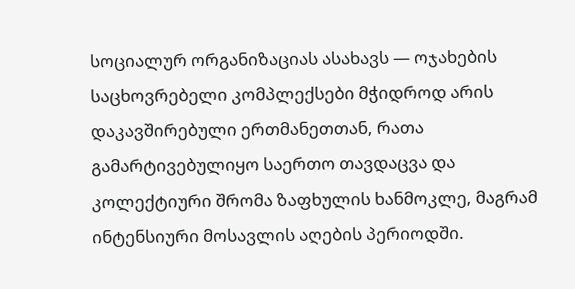სოციალურ ორგანიზაციას ასახავს — ოჯახების საცხოვრებელი კომპლექსები მჭიდროდ არის დაკავშირებული ერთმანეთთან, რათა გამარტივებულიყო საერთო თავდაცვა და კოლექტიური შრომა ზაფხულის ხანმოკლე, მაგრამ ინტენსიური მოსავლის აღების პერიოდში.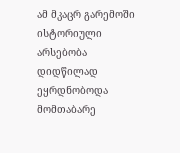ამ მკაცრ გარემოში ისტორიული არსებობა დიდწილად ეყრდნობოდა მომთაბარე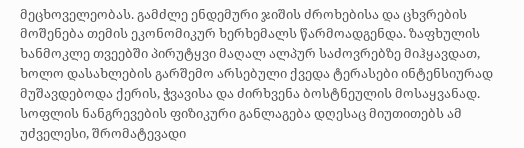მეცხოველეობას. გამძლე ენდემური ჯიშის ძროხებისა და ცხვრების მოშენება თემის ეკონომიკურ ხერხემალს წარმოადგენდა. ზაფხულის ხანმოკლე თვეებში პირუტყვი მაღალ ალპურ საძოვრებზე მიჰყავდათ, ხოლო დასახლების გარშემო არსებული ქვედა ტერასები ინტენსიურად მუშავდებოდა ქერის, ჭვავისა და ძირხვენა ბოსტნეულის მოსაყვანად. სოფლის ნანგრევების ფიზიკური განლაგება დღესაც მიუთითებს ამ უძველესი, შრომატევადი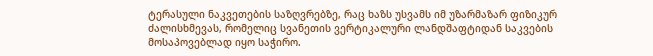ტერასული ნაკვეთების საზღვრებზე, რაც ხაზს უსვამს იმ უზარმაზარ ფიზიკურ ძალისხმევას, რომელიც სვანეთის ვერტიკალური ლანდშაფტიდან საკვების მოსაპოვებლად იყო საჭირო.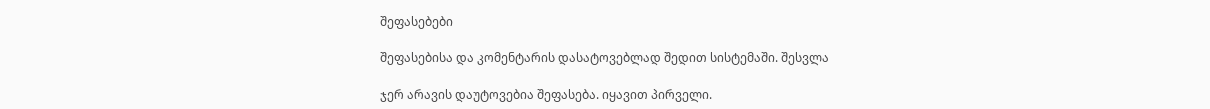შეფასებები

შეფასებისა და კომენტარის დასატოვებლად შედით სისტემაში. შესვლა

ჯერ არავის დაუტოვებია შეფასება. იყავით პირველი.